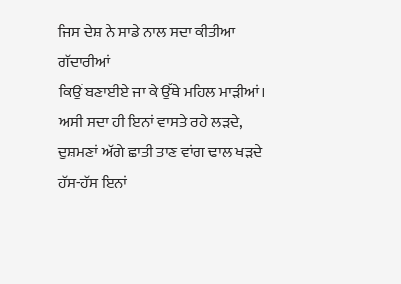ਜਿਸ ਦੇਸ਼ ਨੇ ਸਾਡੇ ਨਾਲ ਸਦਾ ਕੀਤੀਆ
ਗੱਦਾਰੀਆਂ
ਕਿਉਂ ਬਣਾਈਏ ਜਾ ਕੇ ਉੱਥੇ ਮਹਿਲ ਮਾੜੀਆਂ।
ਅਸੀ ਸਦਾ ਹੀ ਇਨਾਂ ਵਾਸਤੇ ਰਹੇ ਲੜਦੇ,
ਦੁਸ਼ਮਣਾਂ ਅੱਗੇ ਛਾਤੀ ਤਾਣ ਵਾਂਗ ਢਾਲ ਖੜਦੇ
ਹੱਸ-ਹੱਸ ਇਨਾਂ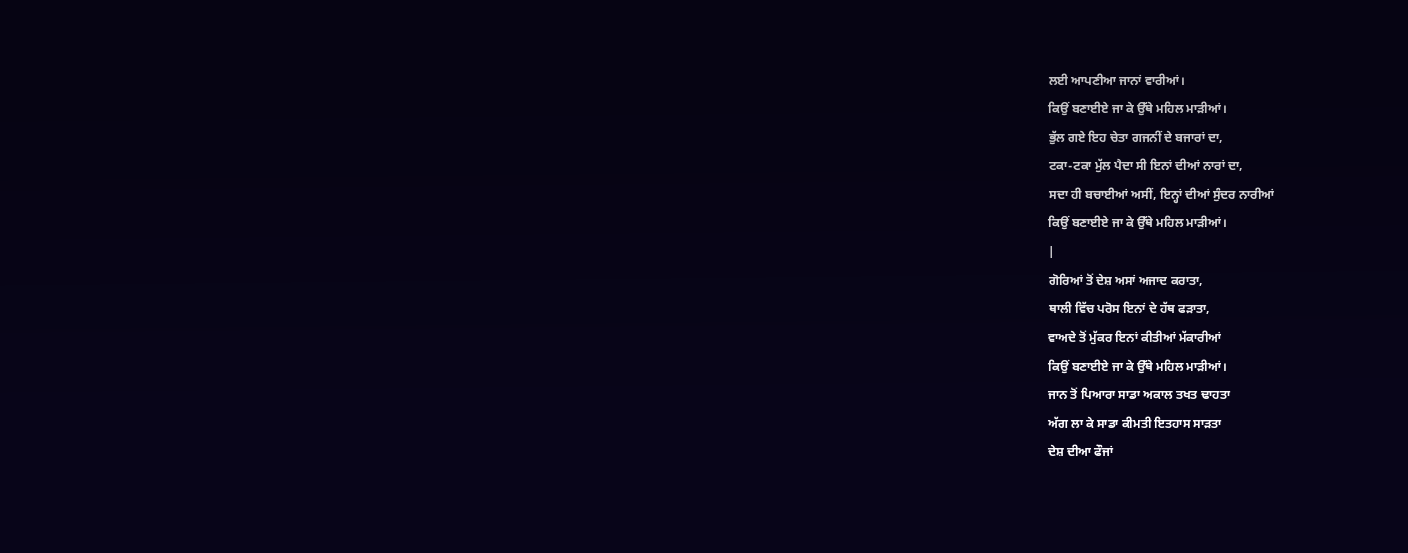ਲਈ ਆਪਣੀਆ ਜਾਨਾਂ ਵਾਰੀਆਂ।
ਕਿਉਂ ਬਣਾਈਏ ਜਾ ਕੇ ਉੱਥੇ ਮਹਿਲ ਮਾੜੀਆਂ।
ਭੁੱਲ ਗਏ ਇਹ ਚੇਤਾ ਗਜਨੀਂ ਦੇ ਬਜਾਰਾਂ ਦਾ,
ਟਕਾ-ਟਕਾ ਮੁੱਲ ਪੈਦਾ ਸੀ ਇਨਾਂ ਦੀਆਂ ਨਾਰਾਂ ਦਾ,
ਸਦਾ ਹੀ ਬਚਾਈਆਂ ਅਸੀਂ, ਇਨ੍ਹਾਂ ਦੀਆਂ ਸੁੰਦਰ ਨਾਰੀਆਂ
ਕਿਉਂ ਬਣਾਈਏ ਜਾ ਕੇ ਉੱਥੇ ਮਹਿਲ ਮਾੜੀਆਂ।
|
ਗੋਰਿਆਂ ਤੋਂ ਦੇਸ਼ ਅਸਾਂ ਅਜਾਦ ਕਰਾਤਾ,
ਥਾਲੀ ਵਿੱਚ ਪਰੋਸ ਇਨਾਂ ਦੇ ਹੱਥ ਫੜਾਤਾ,
ਵਾਅਦੇ ਤੋਂ ਮੁੱਕਰ ਇਨਾਂ ਕੀਤੀਆਂ ਮੱਕਾਰੀਆਂ
ਕਿਉਂ ਬਣਾਈਏ ਜਾ ਕੇ ਉੱਥੇ ਮਹਿਲ ਮਾੜੀਆਂ।
ਜਾਨ ਤੋਂ ਪਿਆਰਾ ਸਾਡਾ ਅਕਾਲ ਤਖਤ ਢਾਹਤਾ
ਅੱਗ ਲਾ ਕੇ ਸਾਡਾ ਕੀਮਤੀ ਇਤਹਾਸ ਸਾੜਤਾ
ਦੇਸ਼ ਦੀਆ ਫੌਜਾਂ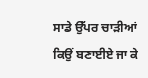ਸਾਡੇ ਉੱਪਰ ਚਾੜੀਆਂ
ਕਿਉਂ ਬਣਾਈਏ ਜਾ ਕੇ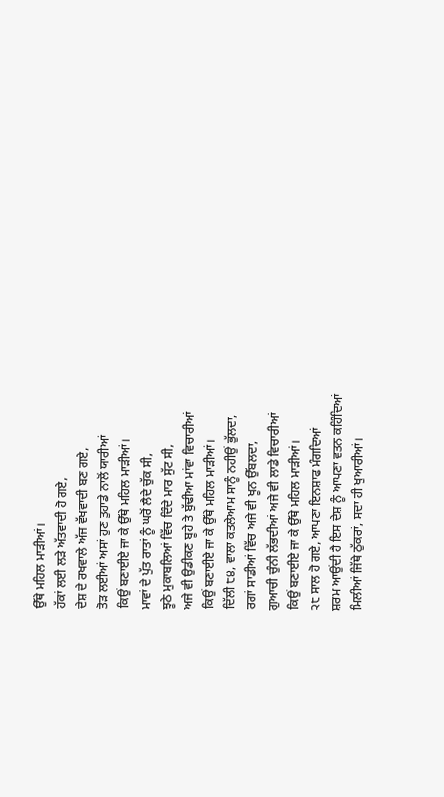ਉੱਥੇ ਮਹਿਲ ਮਾੜੀਆਂ।
ਹੱਕਾਂ ਲਈ ਲੜੇ ਅੱਤਵਾਦੀ ਹੋ ਗਏ,
ਦੇਸ਼ ਦੇ ਰਖਵਾਲੇ ਅੱਜ ਵੱਖਵਾਦੀ ਬਣ ਗਏ,
ਤੋੜ ਲਈਆਂ ਅਸਾਂ ਹੁਣ ਤੁਹਾਡੇ ਨਾਲੋਂ ਯਾਰੀਆਂ
ਕਿਉਂ ਬਣਾਈਏ ਜਾ ਕੇ ਉੱਥੇ ਮਹਿਲ ਮਾੜੀਆਂ।
ਮਾਵਾਂ ਦੇ ਪੁੱਤ ਰਾਤਾਂ ਨੂੰ ਘਰੋਂ ਲੈਦੇ ਚੁੱਕ ਸੀ,
ਝੂਠੇ ਮੁਕਾਬਲਿਆਂ ਵਿੱਚ ਦਿੰਦੇ ਮਾਰ ਸੁੱਟ ਸੀ,
ਅਜੇ ਵੀ ਉਡੀਕਣ ਬੂਹੇ ਤੇ ਬੁੱਢੀਆ ਮਾਂਵਾ ਵਿਚਾਰੀਆਂ
ਕਿਉਂ ਬਣਾਈਏ ਜਾ ਕੇ ਉੱਥੇ ਮਹਿਲ ਮਾੜੀਆਂ।
ਦਿੱਲੀ ੮੪, ਵਾਲਾ ਕਤਲੇਆਮ ਸਾਨੂੰ ਨਹੀਉਂ ਭੁੱਲਦਾ,
ਰਗਾਂ ਸਾਡੀਆਂ ਵਿੱਚ ਅਜੇ ਵੀ ਖੂਨ ਉੱਬਲਦਾ,
ਗੁਆਚੀ ਚੁੰਨੀ ਲੱਭਦੀਆਂ ਅਜੇ ਵੀ ਲਾਡੇ ਵਿਚਾਰੀਆਂ
ਕਿਉਂ ਬਣਾਈਏ ਜਾ ਕੇ ਉੱਥੇ ਮਹਿਲ ਮਾੜੀਆਂ।
੨੮ ਸਾਲ ਹੋ ਗਏ, ਆਪਣਾ ਇਨਸ਼ਾਫ ਮੰਗਦਿਆਂ
ਸ਼ਰਮ ਆਉਂਦੀ ਹੈ ਇਸ ਦੇਸ਼ ਨੂੰ ਆਪਣਾ ਵਤਨ ਕਹਿੰਦਿਆਂ
ਮਿਲੀਆਂ ਜਿੱਥੇ ਠੁੱਕਰਾਂ, ਸਦਾ ਹੀ ਖੁਆਰੀਆਂ।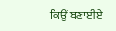ਕਿਉਂ ਬਣਾਈਏ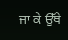ਜਾ ਕੇ ਉੱਥੇ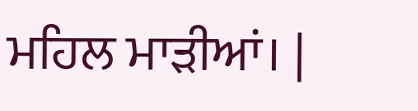ਮਹਿਲ ਮਾੜੀਆਂ। |